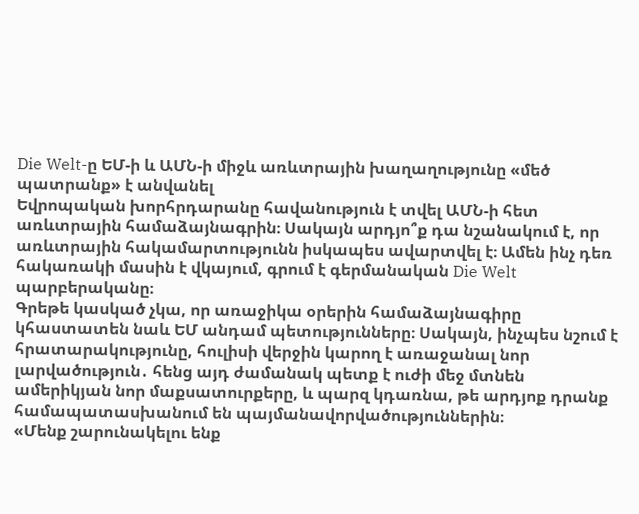Die Welt-ը ԵՄ-ի և ԱՄՆ-ի միջև առևտրային խաղաղությունը «մեծ պատրանք» է անվանել
Եվրոպական խորհրդարանը հավանություն է տվել ԱՄՆ-ի հետ առևտրային համաձայնագրին։ Սակայն արդյո՞ք դա նշանակում է, որ առևտրային հակամարտությունն իսկապես ավարտվել է։ Ամեն ինչ դեռ հակառակի մասին է վկայում, գրում է գերմանական Die Welt պարբերականը։
Գրեթե կասկած չկա, որ առաջիկա օրերին համաձայնագիրը կհաստատեն նաև ԵՄ անդամ պետությունները։ Սակայն, ինչպես նշում է հրատարակությունը, հուլիսի վերջին կարող է առաջանալ նոր լարվածություն․ հենց այդ ժամանակ պետք է ուժի մեջ մտնեն ամերիկյան նոր մաքսատուրքերը, և պարզ կդառնա, թե արդյոք դրանք համապատասխանում են պայմանավորվածություններին։
«Մենք շարունակելու ենք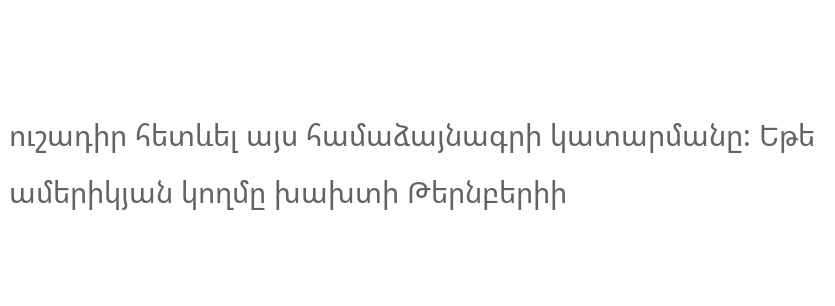ուշադիր հետևել այս համաձայնագրի կատարմանը: Եթե ամերիկյան կողմը խախտի Թերնբերիի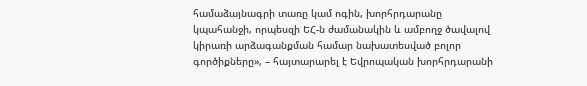համաձայնագրի տառը կամ ոգին, խորհրդարանը կպահանջի, որպեսզի ԵՀ-ն ժամանակին և ամբողջ ծավալով կիրառի արձագանքման համար նախատեսված բոլոր գործիքները», – հայտարարել է Եվրոպական խորհրդարանի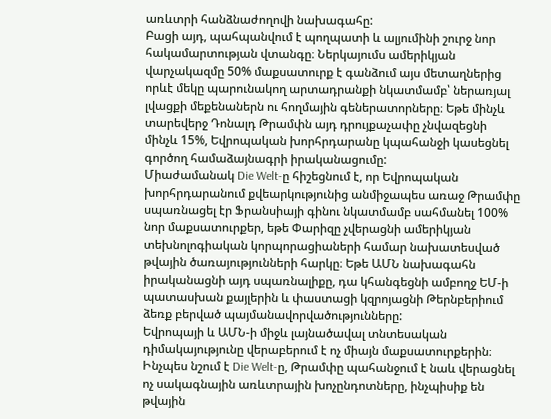առևտրի հանձնաժողովի նախագահը:
Բացի այդ, պահպանվում է պողպատի և ալյումինի շուրջ նոր հակամարտության վտանգը։ Ներկայումս ամերիկյան վարչակազմը 50% մաքսատուրք է գանձում այս մետաղներից որևէ մեկը պարունակող արտադրանքի նկատմամբ՝ ներառյալ լվացքի մեքենաներն ու հողմային գեներատորները։ Եթե մինչև տարեվերջ Դոնալդ Թրամփն այդ դրույքաչափը չնվազեցնի մինչև 15%, Եվրոպական խորհրդարանը կպահանջի կասեցնել գործող համաձայնագրի իրականացումը:
Միաժամանակ Die Welt-ը հիշեցնում է, որ Եվրոպական խորհրդարանում քվեարկությունից անմիջապես առաջ Թրամփը սպառնացել էր Ֆրանսիայի գինու նկատմամբ սահմանել 100% նոր մաքսատուրքեր, եթե Փարիզը չվերացնի ամերիկյան տեխնոլոգիական կորպորացիաների համար նախատեսված թվային ծառայությունների հարկը։ Եթե ԱՄՆ նախագահն իրականացնի այդ սպառնալիքը, դա կհանգեցնի ամբողջ ԵՄ-ի պատասխան քայլերին և փաստացի կզրոյացնի Թերնբերիում ձեռք բերված պայմանավորվածությունները:
Եվրոպայի և ԱՄՆ-ի միջև լայնածավալ տնտեսական դիմակայությունը վերաբերում է ոչ միայն մաքսատուրքերին։ Ինչպես նշում է Die Welt-ը, Թրամփը պահանջում է նաև վերացնել ոչ սակագնային առևտրային խոչընդոտները, ինչպիսիք են թվային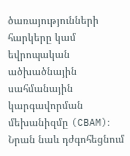ծառայությունների հարկերը կամ եվրոպական ածխածնային սահմանային կարգավորման մեխանիզմը (CBAM)։ Նրան նաև դժգոհեցնում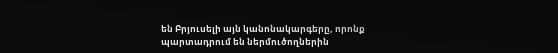են Բրյուսելի այն կանոնակարգերը, որոնք պարտադրում են ներմուծողներին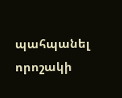պահպանել որոշակի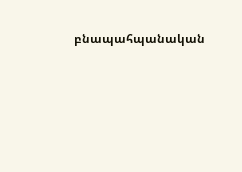բնապահպանական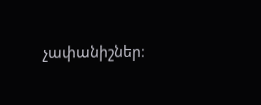չափանիշներ։